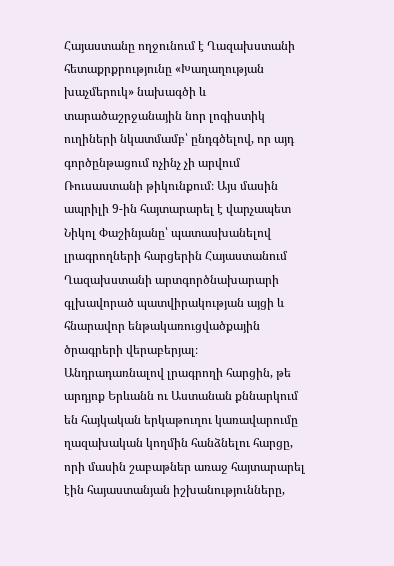Հայաստանը ողջունում է Ղազախստանի հետաքրքրությունը «Խաղաղության խաչմերուկ» նախագծի և տարածաշրջանային նոր լոգիստիկ ուղիների նկատմամբ՝ ընդգծելով, որ այդ գործընթացում ոչինչ չի արվում Ռուսաստանի թիկունքում։ Այս մասին ապրիլի 9-ին հայտարարել է վարչապետ Նիկոլ Փաշինյանը՝ պատասխանելով լրագրողների հարցերին Հայաստանում Ղազախստանի արտգործնախարարի գլխավորած պատվիրակության այցի և հնարավոր ենթակառուցվածքային ծրագրերի վերաբերյալ։
Անդրադառնալով լրագրողի հարցին, թե արդյոք Երևանն ու Աստանան քննարկում են հայկական երկաթուղու կառավարումը ղազախական կողմին հանձնելու հարցը, որի մասին շաբաթներ առաջ հայտարարել էին հայաստանյան իշխանությունները,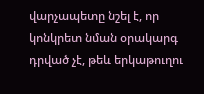վարչապետը նշել է, որ կոնկրետ նման օրակարգ դրված չէ, թեև երկաթուղու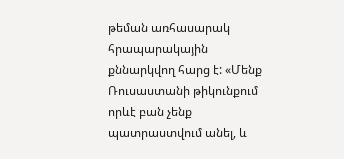թեման առհասարակ հրապարակային քննարկվող հարց է: «Մենք Ռուսաստանի թիկունքում որևէ բան չենք պատրաստվում անել, և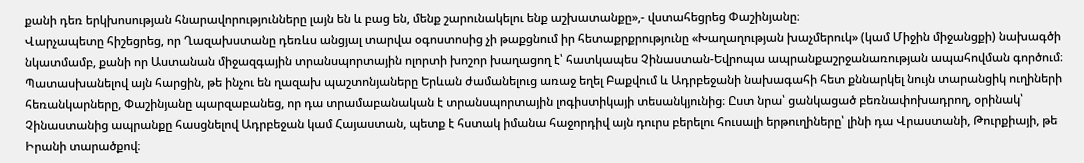քանի դեռ երկխոսության հնարավորությունները լայն են և բաց են, մենք շարունակելու ենք աշխատանքը»,- վստահեցրեց Փաշինյանը։
Վարչապետը հիշեցրեց, որ Ղազախստանը դեռևս անցյալ տարվա օգոստոսից չի թաքցնում իր հետաքրքրությունը «Խաղաղության խաչմերուկ» (կամ Միջին միջանցքի) նախագծի նկատմամբ, քանի որ Աստանան միջազգային տրանսպորտային ոլորտի խոշոր խաղացող է՝ հատկապես Չինաստան-Եվրոպա ապրանքաշրջանառության ապահովման գործում։
Պատասխանելով այն հարցին, թե ինչու են ղազախ պաշտոնյաները Երևան ժամանելուց առաջ եղել Բաքվում և Ադրբեջանի նախագահի հետ քննարկել նույն տարանցիկ ուղիների հեռանկարները, Փաշինյանը պարզաբանեց, որ դա տրամաբանական է տրանսպորտային լոգիստիկայի տեսանկյունից։ Ըստ նրա՝ ցանկացած բեռնափոխադրող, օրինակ՝ Չինաստանից ապրանքը հասցնելով Ադրբեջան կամ Հայաստան, պետք է հստակ իմանա հաջորդիվ այն դուրս բերելու հուսալի երթուղիները՝ լինի դա Վրաստանի, Թուրքիայի, թե Իրանի տարածքով։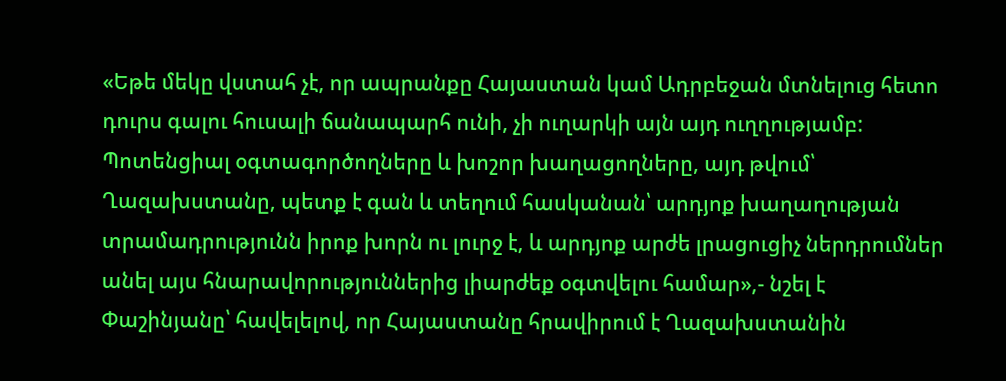«Եթե մեկը վստահ չէ, որ ապրանքը Հայաստան կամ Ադրբեջան մտնելուց հետո դուրս գալու հուսալի ճանապարհ ունի, չի ուղարկի այն այդ ուղղությամբ: Պոտենցիալ օգտագործողները և խոշոր խաղացողները, այդ թվում՝ Ղազախստանը, պետք է գան և տեղում հասկանան՝ արդյոք խաղաղության տրամադրությունն իրոք խորն ու լուրջ է, և արդյոք արժե լրացուցիչ ներդրումներ անել այս հնարավորություններից լիարժեք օգտվելու համար»,- նշել է Փաշինյանը՝ հավելելով, որ Հայաստանը հրավիրում է Ղազախստանին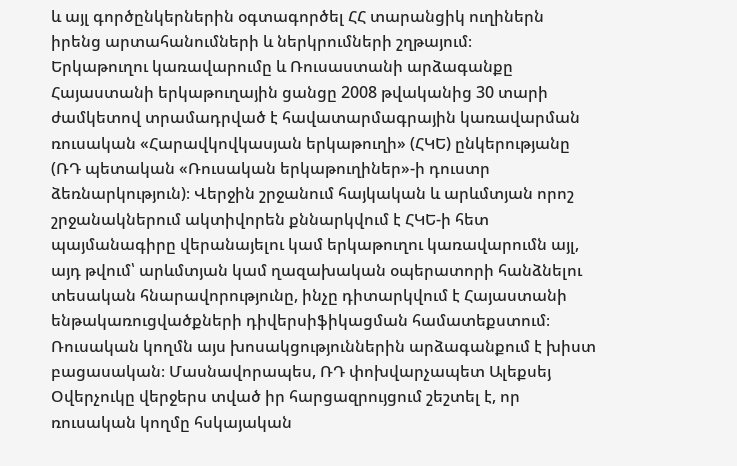և այլ գործընկերներին օգտագործել ՀՀ տարանցիկ ուղիներն իրենց արտահանումների և ներկրումների շղթայում։
Երկաթուղու կառավարումը և Ռուսաստանի արձագանքը
Հայաստանի երկաթուղային ցանցը 2008 թվականից 30 տարի ժամկետով տրամադրված է հավատարմագրային կառավարման ռուսական «Հարավկովկասյան երկաթուղի» (ՀԿԵ) ընկերությանը (ՌԴ պետական «Ռուսական երկաթուղիներ»-ի դուստր ձեռնարկություն)։ Վերջին շրջանում հայկական և արևմտյան որոշ շրջանակներում ակտիվորեն քննարկվում է ՀԿԵ-ի հետ պայմանագիրը վերանայելու կամ երկաթուղու կառավարումն այլ, այդ թվում՝ արևմտյան կամ ղազախական օպերատորի հանձնելու տեսական հնարավորությունը, ինչը դիտարկվում է Հայաստանի ենթակառուցվածքների դիվերսիֆիկացման համատեքստում։
Ռուսական կողմն այս խոսակցություններին արձագանքում է խիստ բացասական։ Մասնավորապես, ՌԴ փոխվարչապետ Ալեքսեյ Օվերչուկը վերջերս տված իր հարցազրույցում շեշտել է, որ ռուսական կողմը հսկայական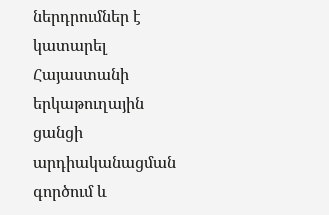ներդրումներ է կատարել Հայաստանի երկաթուղային ցանցի արդիականացման գործում և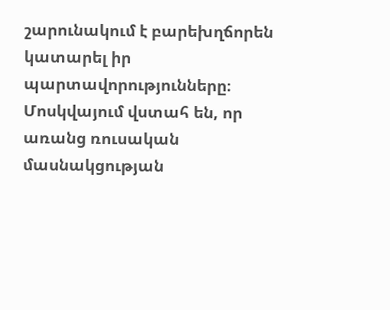շարունակում է բարեխղճորեն կատարել իր պարտավորությունները։ Մոսկվայում վստահ են, որ առանց ռուսական մասնակցության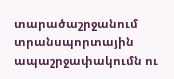տարածաշրջանում տրանսպորտային ապաշրջափակումն ու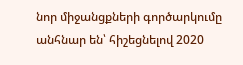նոր միջանցքների գործարկումը անհնար են՝ հիշեցնելով 2020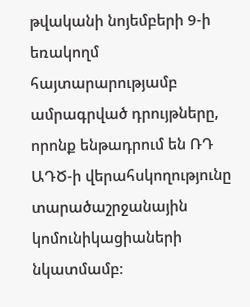թվականի նոյեմբերի 9-ի եռակողմ հայտարարությամբ ամրագրված դրույթները, որոնք ենթադրում են ՌԴ ԱԴԾ-ի վերահսկողությունը տարածաշրջանային կոմունիկացիաների նկատմամբ։